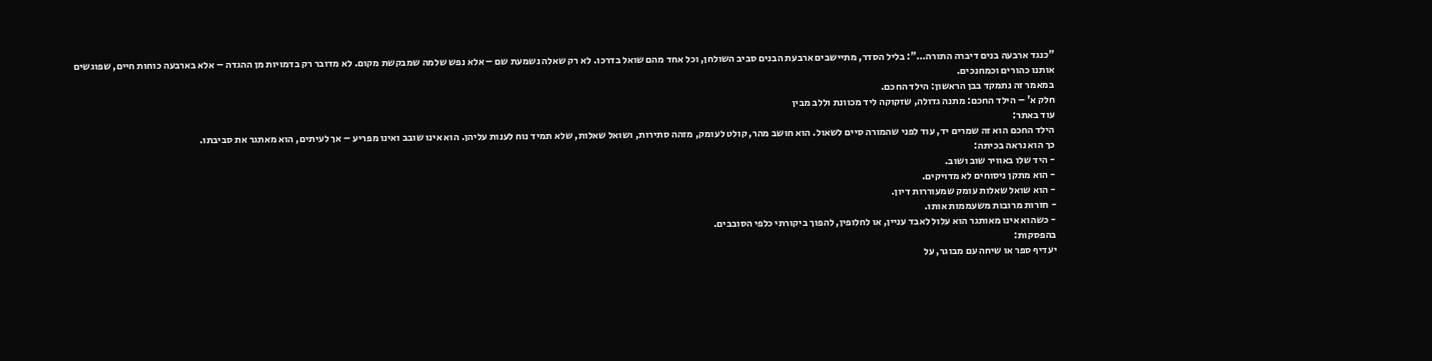"כנגד ארבעה בנים דיברה התורה…": בליל הסדר, מתיישבים ארבעת הבנים סביב השולחן, וכל אחד מהם שואל בדרכו. לא רק שאלה נשמעת שם – אלא נפש שלמה שמבקשת מקום. לא מדובר רק בדמויות מן ההגדה – אלא בארבעה כוחות חיים, שפוגשים אותנו כהורים וכמחנכים.
במאמר זה נתמקד בבן הראשון: הילד החכם.
חלק א' – הילד החכם: מתנה גדולה, שזקוקה ליד מכוונת וללב מבין
עוד באתר:
הילד החכם הוא זה שמרים יד, עוד לפני שהמורה סיים לשאול. הוא חושב מהר, קולט לעומק, מזהה סתירות, ושואל שאלות, שלא תמיד נוח לענות עליהן. הוא אינו שובב ואינו מפריע – אך לעיתים, הוא מאתגר את סביבתו.
כך הוא נראה בכיתה:
- היד שלו באוויר שוב ושוב.
- הוא מתקן ניסוחים לא מדויקים.
- הוא שואל שאלות עומק שמעוררות דיון.
- חזרות מרובות משעממות אותו.
- כשהוא אינו מאותגר הוא עלול לאבד עניין, או לחלופין, להפוך ביקורתי כלפי הסובבים.
בהפסקות:
יעדיף ספר או שיחה עם מבוגר, על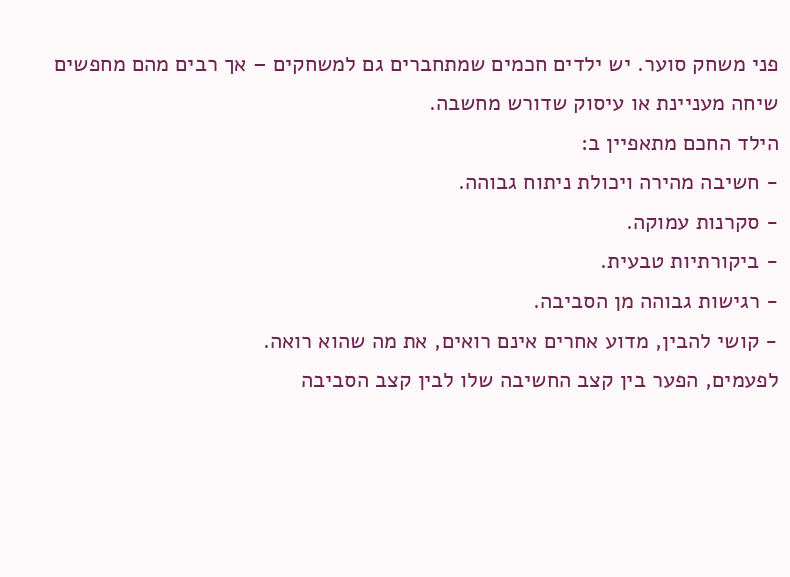פני משחק סוער. יש ילדים חכמים שמתחברים גם למשחקים – אך רבים מהם מחפשים שיחה מעניינת או עיסוק שדורש מחשבה.
הילד החכם מתאפיין ב:
- חשיבה מהירה ויכולת ניתוח גבוהה.
- סקרנות עמוקה.
- ביקורתיות טבעית.
- רגישות גבוהה מן הסביבה.
- קושי להבין, מדוע אחרים אינם רואים, את מה שהוא רואה.
לפעמים, הפער בין קצב החשיבה שלו לבין קצב הסביבה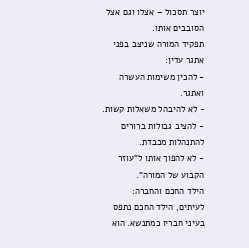יוצר תסכול – אצלו וגם אצל הסובבים אותו.
תפקיד המורה שניצב בפני אתגר עדין:
- להכין משימות העשרה ואתגר.
- לא להיבהל משאלות קשות.
- להציב גבולות ברורים להתנהלות מכבדת.
- לא להפוך אותו ל"עוזר הקבוע של המורה".
הילד החכם והחברה:
לעיתים, הילד החכם נתפס בעיני חבריו כמתנשא. הוא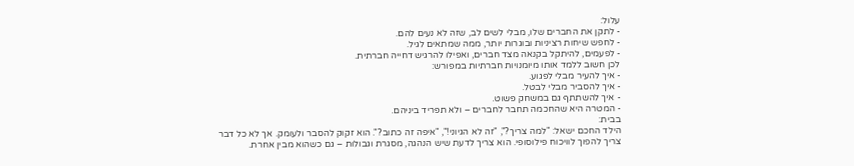עלול:
- לתקן את החברים שלו, מבלי לשים לב, שזה לא נעים להם.
- לחפש שיחות רציניות ובוגרות יותר, ממה שמתאים לגיל.
- לפעמים, להיתקל בקנאה מצד חברים, ואפילו להרגיש דחייה חברתית.
לכן חשוב ללמד אותו מיומנויות חברתיות במפורש:
- איך להעיר מבלי לפגוע.
- איך להסביר מבלי לבטל.
- איך להשתתף גם במשחק פשוט.
- המטרה היא שהחכמה תחבר לחברים – ולא תפריד ביניהם.
בבית:
הילד החכם ישאל: "למה צריך?", "זה לא הגיוני!", "איפה זה כתוב?". הוא זקוק להסבר ולעומק. אך לא כל דבר צריך להפוך לוויכוח פילוסופי. הוא צריך לדעת שיש הנהגה, מסגרת וגבולות – גם כשהוא מבין אחרת.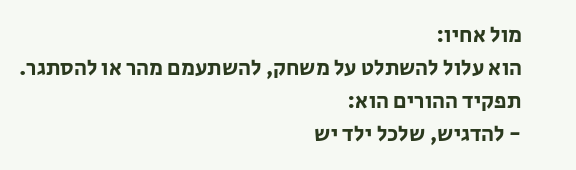מול אחיו:
הוא עלול להשתלט על משחק, להשתעמם מהר או להסתגר.
תפקיד ההורים הוא:
- להדגיש, שלכל ילד יש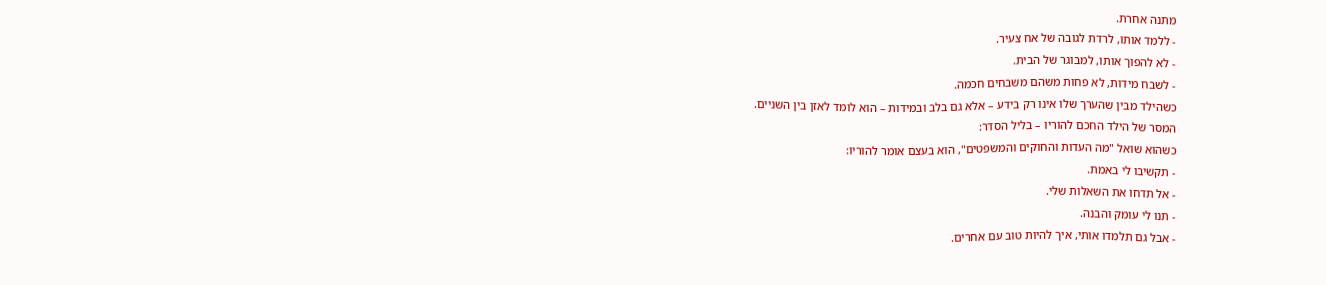מתנה אחרת.
- ללמד אותו, לרדת לגובה של אח צעיר.
- לא להפוך אותו, למבוגר של הבית.
- לשבח מידות, לא פחות משהם משבחים חכמה.
כשהילד מבין שהערך שלו אינו רק בידע – אלא גם בלב ובמידות – הוא לומד לאזן בין השניים.
המסר של הילד החכם להוריו – בליל הסדר:
כשהוא שואל "מה העדות והחוקים והמשפטים", הוא בעצם אומר להוריו:
- תקשיבו לי באמת.
- אל תדחו את השאלות שלי.
- תנו לי עומק והבנה.
- אבל גם תלמדו אותי, איך להיות טוב עם אחרים.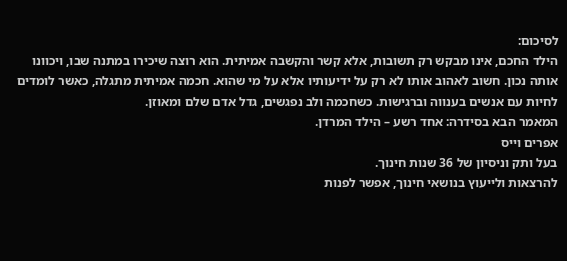לסיכום:
הילד החכם, אינו מבקש רק תשובות, אלא קשר והקשבה אמיתית. הוא רוצה שיכירו במתנה שבו, ויכוונו אותה נכון. חשוב לאהוב אותו לא רק על ידיעותיו אלא על מי שהוא. חכמה אמיתית מתגלה, כאשר לומדים לחיות עם אנשים בענווה וברגישות. כשחכמה ולב נפגשים, גדל אדם שלם ומאוזן.
המאמר הבא בסידרה: אחד רשע – הילד המרדן.
אפרים וייס
בעל ותק וניסיון של 36 שנות חינוך.
להרצאות ולייעוץ בנושאי חינוך, אפשר לפנות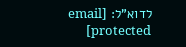לדוא"ל: [email protected]